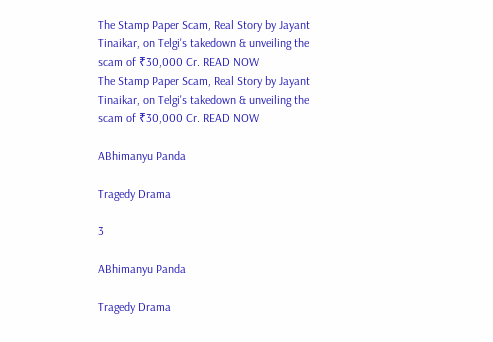The Stamp Paper Scam, Real Story by Jayant Tinaikar, on Telgi's takedown & unveiling the scam of ₹30,000 Cr. READ NOW
The Stamp Paper Scam, Real Story by Jayant Tinaikar, on Telgi's takedown & unveiling the scam of ₹30,000 Cr. READ NOW

ABhimanyu Panda

Tragedy Drama

3

ABhimanyu Panda

Tragedy Drama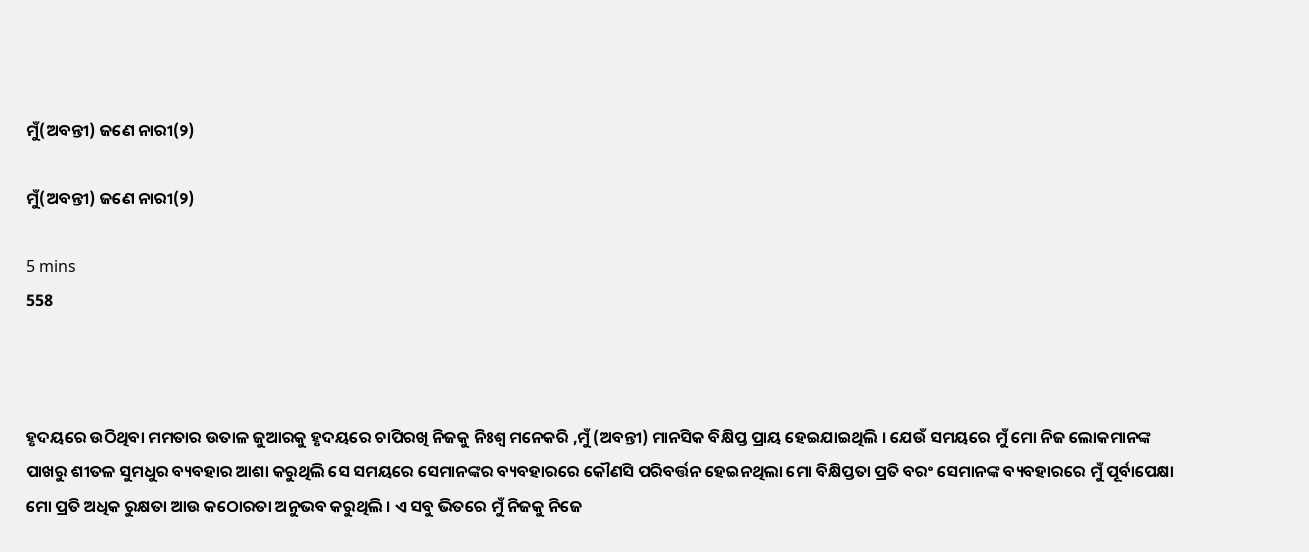ମୁଁ(ଅବନ୍ତୀ) ଜଣେ ନାରୀ(୨)

ମୁଁ(ଅବନ୍ତୀ) ଜଣେ ନାରୀ(୨)

5 mins
558



ହୃଦୟରେ ଉଠିଥିବା ମମତାର ଉତାଳ ଜୁଆରକୁ ହୃଦୟରେ ଚାପିରଖି ନିଜକୁ ନିଃଶ୍ୱ ମନେକରି ,ମୁଁ (ଅବନ୍ତୀ) ମାନସିକ ବିକ୍ଷିପ୍ତ ପ୍ରାୟ ହେଇଯାଇଥିଲି । ଯେଉଁ ସମୟରେ ମୁଁ ମୋ ନିଜ ଲୋକମାନଙ୍କ ପାଖରୁ ଶୀତଳ ସୁମଧୁର ବ୍ୟବହାର ଆଶା କରୁଥିଲି ସେ ସମୟରେ ସେମାନଙ୍କର ବ୍ୟବହାରରେ କୌଣସି ପରିବର୍ତ୍ତନ ହେଇନଥିଲା ମୋ ବିକ୍ଷିପ୍ତତା ପ୍ରତି ବରଂ ସେମାନଙ୍କ ବ୍ୟବହାରରେ ମୁଁ ପୂର୍ବାପେକ୍ଷା ମୋ ପ୍ରତି ଅଧିକ ରୁକ୍ଷତା ଆଉ କଠୋରତା ଅନୁଭବ କରୁଥିଲି । ଏ ସବୁ ଭିତରେ ମୁଁ ନିଜକୁ ନିଜେ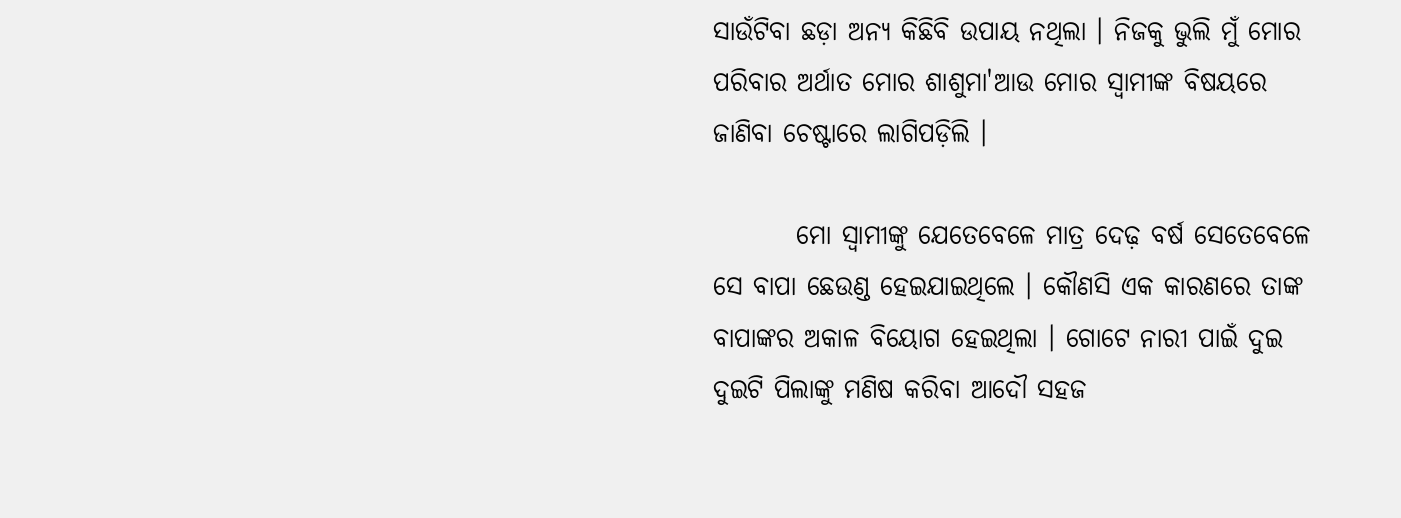ସାଉଁଟିବା ଛଡ଼ା ଅନ୍ୟ କିଛିବି ଉପାୟ ନଥିଲା । ନିଜକୁ ଭୁଲି ମୁଁ ମୋର ପରିବାର ଅର୍ଥାତ ମୋର ଶାଶୁମା'ଆଉ ମୋର ସ୍ୱାମୀଙ୍କ ବିଷୟରେ ଜାଣିବା ଚେଷ୍ଟାରେ ଲାଗିପଡ଼ିଲି ।

        ମୋ ସ୍ୱାମୀଙ୍କୁ ଯେତେବେଳେ ମାତ୍ର ଦେଢ଼ ବର୍ଷ ସେତେବେଳେ ସେ ବାପା ଛେଉଣ୍ଡ ହେଇଯାଇଥିଲେ । କୌଣସି ଏକ କାରଣରେ ତାଙ୍କ ବାପାଙ୍କର ଅକାଳ ବିୟୋଗ ହେଇଥିଲା । ଗୋଟେ ନାରୀ ପାଇଁ ଦୁଇ ଦୁଇଟି ପିଲାଙ୍କୁ ମଣିଷ କରିବା ଆଦୌ ସହଜ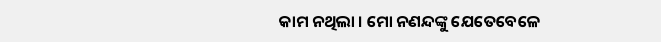କାମ ନଥିଲା । ମୋ ନଣନ୍ଦଙ୍କୁ ଯେତେବେଳେ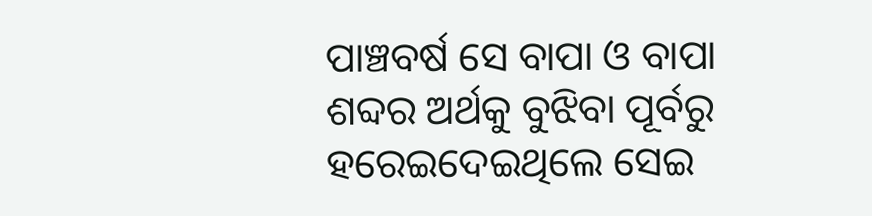ପାଞ୍ଚବର୍ଷ ସେ ବାପା ଓ ବାପା ଶବ୍ଦର ଅର୍ଥକୁ ବୁଝିବା ପୂର୍ବରୁ ହରେଇଦେଇଥିଲେ ସେଇ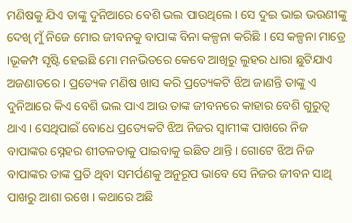ମଣିଷକୁ ଯିଏ ତାଙ୍କୁ ଦୁନିଆରେ ବେଶି ଭଲ ପାଉଥିଲେ । ସେ ଦୁଇ ଭାଇ ଭଉଣୀଙ୍କୁ ଦେଖି ମୁଁ ନିଜେ ମୋର ଜୀବନକୁ ବାପାଙ୍କ ବିନା କଳ୍ପନା କରିଛି । ସେ କଳ୍ପନା ମାତ୍ରେ ।ଭୂକମ୍ପ ସୃଷ୍ଟି ହେଇଛି ମୋ ମନଭିତରେ କେବେ ଆଖିରୁ ଲୁହର ଧାରା ଛୁଟିଯାଏ ଅଜଣାତରେ । ପ୍ରତ୍ୟେକ ମଣିଷ ଖାସ କରି ପ୍ରତ୍ୟେକଟି ଝିଅ ଜାଣନ୍ତି ତାଙ୍କୁ ଏ ଦୁନିଆରେ କିଏ ବେଶି ଭଲ ପାଏ ଆଉ ତାଙ୍କ ଜୀବନରେ କାହାର ବେଶି ଗୁରୁତ୍ୱ ଥାଏ । ସେଥିପାଇଁ ବୋଧେ ପ୍ରତ୍ୟେକଟି ଝିଅ ନିଜର ସ୍ୱାମୀଙ୍କ ପାଖରେ ନିଜ ବାପାଙ୍କର ସ୍ନେହର ଶୀତଳତାକୁ ପାଇବାକୁ ଇଛିତ ଥାନ୍ତି । ଗୋଟେ ଝିଅ ନିଜ ବାପାଙ୍କର ତାଙ୍କ ପ୍ରତି ଥିବା ସମର୍ପଣକୁ ଅନୁରୂପ ଭାବେ ସେ ନିଜର ଜୀବନ ସାଥି ପାଖରୁ ଆଶା ରଖେ । କଥାରେ ଅଛି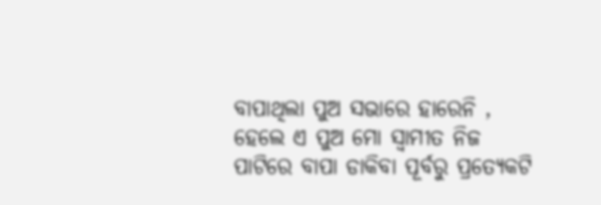ବାପାଥିଲା ପୁଅ ସଭାରେ ହାରେନି , ହେଲେ ଏ ପୁଅ ମୋ ସ୍ୱାମୀତ ନିଜ ପାଟିରେ ବାପା ଡାକିବା ପୂର୍ବରୁ ପ୍ରତ୍ୟେକଟି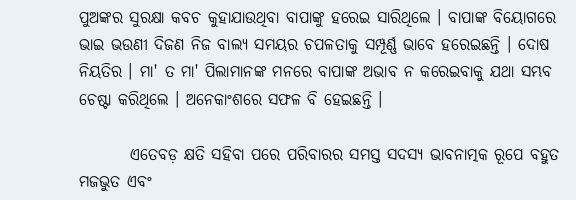ପୁଅଙ୍କର ସୁରକ୍ଷା କବଚ କୁହାଯାଉଥିବା ବାପାଙ୍କୁ ହରେଇ ସାରିଥିଲେ । ବାପାଙ୍କ ବିୟୋଗରେ ଭାଇ ଭଉଣୀ ଦିଜଣ ନିଜ ବାଲ୍ୟ ସମୟର ଚପଳତାକୁ ସମ୍ପୂର୍ଣ୍ଣ ଭାବେ ହରେଇଛନ୍ତି । ଦୋଷ ନିୟତିର । ମା' ତ ମା' ପିଲାମାନଙ୍କ ମନରେ ବାପାଙ୍କ ଅଭାବ ନ କରେଇବାକୁ ଯଥା ସମ୍ଭବ ଚେଷ୍ଟା କରିଥିଲେ । ଅନେକାଂଶରେ ସଫଳ ବି ହେଇଛନ୍ତି ।

        ଏତେବଡ଼ କ୍ଷତି ସହିବା ପରେ ପରିବାରର ସମସ୍ତ ସଦସ୍ୟ ଭାବନାତ୍ମକ ରୂପେ ବହୁତ ମଜଭୁତ ଏବଂ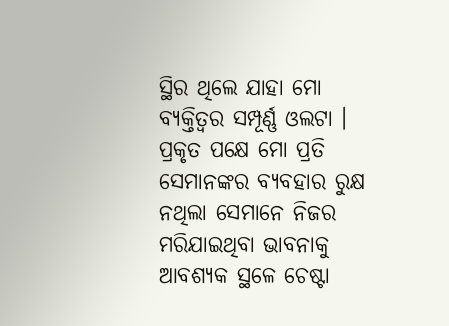ସ୍ଥିର ଥିଲେ ଯାହା ମୋ ବ୍ୟକ୍ତିତ୍ୱର ସମ୍ପୂର୍ଣ୍ଣ ଓଲଟା । ପ୍ରକୃତ ପକ୍ଷେ ମୋ ପ୍ରତି ସେମାନଙ୍କର ବ୍ୟବହାର ରୁକ୍ଷ ନଥିଲା ସେମାନେ ନିଜର ମରିଯାଇଥିବା ଭାବନାକୁ ଆବଶ୍ୟକ ସ୍ଥଳେ ଚେଷ୍ଟା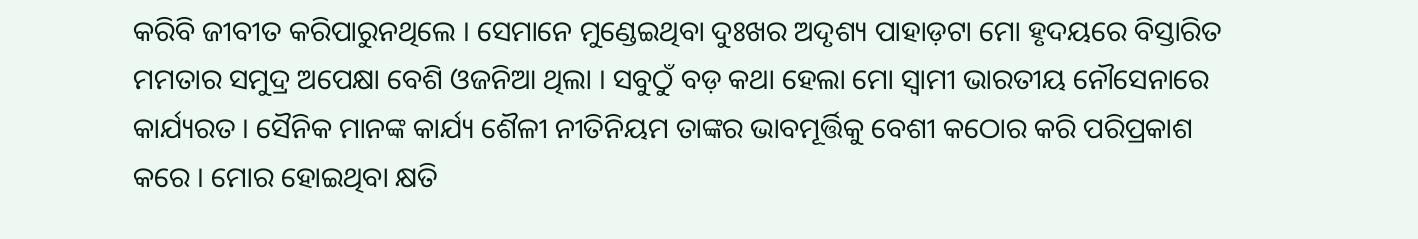କରିବି ଜୀବୀତ କରିପାରୁନଥିଲେ । ସେମାନେ ମୁଣ୍ଡେଇଥିବା ଦୁଃଖର ଅଦୃଶ୍ୟ ପାହାଡ଼ଟା ମୋ ହୃଦୟରେ ବିସ୍ତାରିତ ମମତାର ସମୁଦ୍ର ଅପେକ୍ଷା ବେଶି ଓଜନିଆ ଥିଲା । ସବୁଠୁଁ ବଡ଼ କଥା ହେଲା ମୋ ସ୍ୱାମୀ ଭାରତୀୟ ନୌସେନାରେ କାର୍ଯ୍ୟରତ । ସୈନିକ ମାନଙ୍କ କାର୍ଯ୍ୟ ଶୈଳୀ ନୀତିନିୟମ ତାଙ୍କର ଭାବମୂର୍ତ୍ତିକୁ ବେଶୀ କଠୋର କରି ପରିପ୍ରକାଶ କରେ । ମୋର ହୋଇଥିବା କ୍ଷତି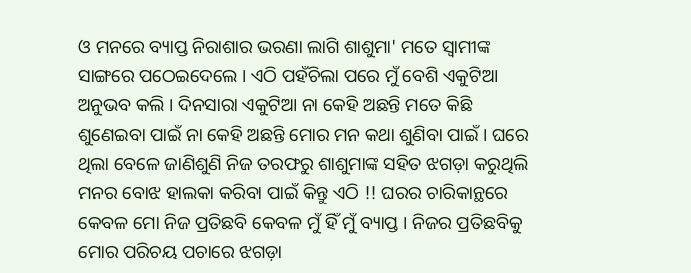ଓ ମନରେ ବ୍ୟାପ୍ତ ନିରାଶାର ଭରଣା ଲାଗି ଶାଶୁମା' ମତେ ସ୍ୱାମୀଙ୍କ ସାଙ୍ଗରେ ପଠେଇଦେଲେ । ଏଠି ପହଁଚିଲା ପରେ ମୁଁ ବେଶି ଏକୁଟିଆ ଅନୁଭବ କଲି । ଦିନସାରା ଏକୁଟିଆ ନା କେହି ଅଛନ୍ତି ମତେ କିଛି ଶୁଣେଇବା ପାଇଁ ନା କେହି ଅଛନ୍ତି ମୋର ମନ କଥା ଶୁଣିବା ପାଇଁ । ଘରେ ଥିଲା ବେଳେ ଜାଣିଶୁଣି ନିଜ ତରଫରୁ ଶାଶୁମାଙ୍କ ସହିତ ଝଗଡ଼ା କରୁଥିଲି ମନର ବୋଝ ହାଲକା କରିବା ପାଇଁ କିନ୍ତୁ ଏଠି !! ଘରର ଚାରିକାନ୍ଥରେ କେବଳ ମୋ ନିଜ ପ୍ରତିଛବି କେବଳ ମୁଁ ହିଁ ମୁଁ ବ୍ୟାପ୍ତ । ନିଜର ପ୍ରତିଛବିକୁ ମୋର ପରିଚୟ ପଚାରେ ଝଗଡ଼ା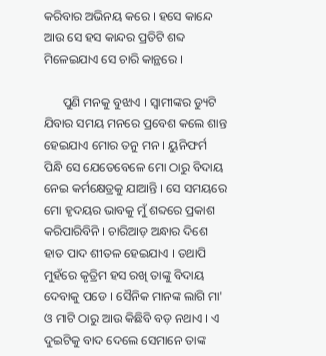କରିବାର ଅଭିନୟ କରେ । ହସେ କାନ୍ଦେ ଆଉ ସେ ହସ କାନ୍ଦର ପ୍ରତିଟି ଶବ୍ଦ ମିଳେଇଯାଏ ସେ ଚାରି କାନ୍ଥରେ ।

      ପୁଣି ମନକୁ ବୁଝାଏ । ସ୍ୱାମୀଙ୍କର ଡ୍ୟୁଟି ଯିବାର ସମୟ ମନରେ ପ୍ରବେଶ କଲେ ଶାନ୍ତ ହେଇଯାଏ ମୋର ତନୁ ମନ । ୟୁନିଫର୍ମ ପିନ୍ଧି ସେ ଯେତେବେଳେ ମୋ ଠାରୁ ବିଦାୟ ନେଇ କର୍ମକ୍ଷେତ୍ରକୁ ଯାଆନ୍ତି । ସେ ସମୟରେ ମୋ ହୃଦୟର ଭାବକୁ ମୁଁ ଶବ୍ଦରେ ପ୍ରକାଶ କରିପାରିବିନି । ଚାରିଆଡ଼ ଅନ୍ଧାର ଦିଶେ ହାତ ପାଦ ଶୀତଳ ହେଇଯାଏ । ତଥାପି ମୁହଁରେ କୃତ୍ରିମ ହସ ରଖି ତାଙ୍କୁ ବିଦାୟ ଦେବାକୁ ପଡେ । ସୈନିକ ମାନଙ୍କ ଲାଗି ମା' ଓ ମାଟି ଠାରୁ ଆଉ କିଛିବି ବଡ଼ ନଥାଏ । ଏ ଦୁଇଟିକୁ ବାଦ ଦେଲେ ସେମାନେ ତାଙ୍କ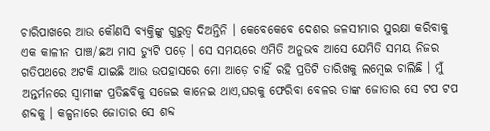ଚାରିପାଖରେ ଆଉ କୌଣସି ବ୍ୟକ୍ତିଙ୍କୁ ଗୁରୁତ୍ୱ ଦିଅନ୍ତିନି । କେବେକେବେ ଦେଶର ଜଳସୀମାର ସୁରକ୍ଷା କରିବାକୁ ଏକ କାଳୀନ ପାଞ୍ଚ/ଛଅ ମାସ ଡ୍ୟୁଟି ପଡ଼େ । ସେ ସମୟରେ ଏମିତି ଅନୁଭବ ଆସେ ଯେମିତି ସମୟ ନିଜର ଗତିପଥରେ ଅଟକି ଯାଇଛି ଆଉ ଉପହାସରେ ମୋ ଆଡ଼େ ଚାହିଁ ରହି ପ୍ରତିଟି ତାରିଖକୁ ଲମ୍ବେଇ ଚାଲିଛି । ମୁଁ ଅନ୍ତର୍ମନରେ ସ୍ୱାମୀଙ୍କ ପ୍ରତିଛବିକୁ ସଜେଇ କାନେଇ ଥାଏ,ଘରକୁ ଫେରିବା ବେଳର ତାଙ୍କ ଜୋତାର ସେ ଟପ ଟପ ଶବ୍ଦକୁ । କଳ୍ପନାରେ ଜୋତାର ସେ ଶବ୍ଦ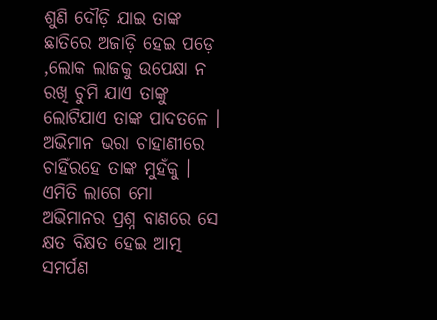ଶୁଣି ଦୌଡ଼ି ଯାଇ ତାଙ୍କ ଛାତିରେ ଅଜାଡ଼ି ହେଇ ପଡ଼େ ,ଲୋକ ଲାଜକୁ ଉପେକ୍ଷା ନ ରଖି ଚୁମି ଯାଏ ତାଙ୍କୁ ଲୋଟିଯାଏ ତାଙ୍କ ପାଦତଳେ । ଅଭିମାନ ଭରା ଚାହାଣୀରେ ଚାହିଁରହେ ତାଙ୍କ ମୁହଁକୁ । ଏମିତି ଲାଗେ ମୋ ଅଭିମାନର ପ୍ରଶ୍ନ ବାଣରେ ସେ କ୍ଷତ ବିକ୍ଷତ ହେଇ ଆତ୍ମ ସମର୍ପଣ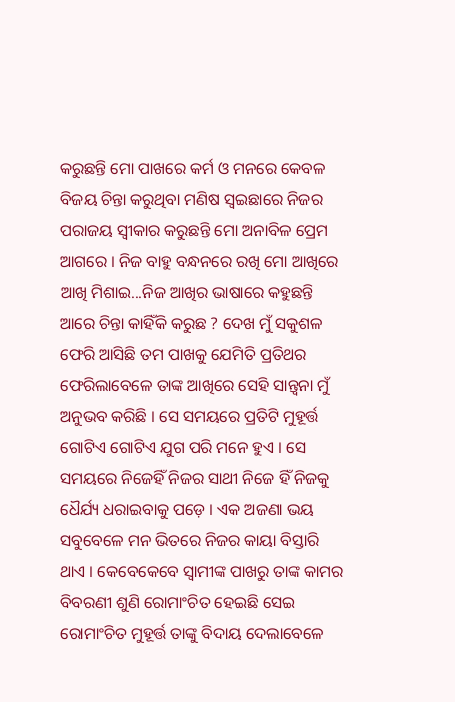କରୁଛନ୍ତି ମୋ ପାଖରେ କର୍ମ ଓ ମନରେ କେବଳ ବିଜୟ ଚିନ୍ତା କରୁଥିବା ମଣିଷ ସ୍ୱଇଛାରେ ନିଜର ପରାଜୟ ସ୍ୱୀକାର କରୁଛନ୍ତି ମୋ ଅନାବିଳ ପ୍ରେମ ଆଗରେ । ନିଜ ବାହୁ ବନ୍ଧନରେ ରଖି ମୋ ଆଖିରେ ଆଖି ମିଶାଇ...ନିଜ ଆଖିର ଭାଷାରେ କହୁଛନ୍ତି ଆରେ ଚିନ୍ତା କାହିଁକି କରୁଛ ? ଦେଖ ମୁଁ ସକୁଶଳ ଫେରି ଆସିଛି ତମ ପାଖକୁ ଯେମିତି ପ୍ରତିଥର ଫେରିଲାବେଳେ ତାଙ୍କ ଆଖିରେ ସେହି ସାନ୍ତ୍ୱନା ମୁଁ ଅନୁଭବ କରିଛି । ସେ ସମୟରେ ପ୍ରତିଟି ମୁହୂର୍ତ୍ତ ଗୋଟିଏ ଗୋଟିଏ ଯୁଗ ପରି ମନେ ହୁଏ । ସେ ସମୟରେ ନିଜେହିଁ ନିଜର ସାଥୀ ନିଜେ ହିଁ ନିଜକୁ ଧୈର୍ଯ୍ୟ ଧରାଇବାକୁ ପଡ଼େ । ଏକ ଅଜଣା ଭୟ ସବୁବେଳେ ମନ ଭିତରେ ନିଜର କାୟା ବିସ୍ତାରି ଥାଏ । କେବେକେବେ ସ୍ୱାମୀଙ୍କ ପାଖରୁ ତାଙ୍କ କାମର ବିବରଣୀ ଶୁଣି ରୋମାଂଚିତ ହେଇଛି ସେଇ ରୋମାଂଚିତ ମୁହୂର୍ତ୍ତ ତାଙ୍କୁ ବିଦାୟ ଦେଲାବେଳେ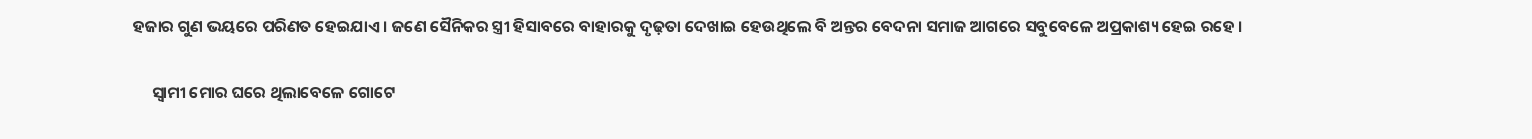ହଜାର ଗୁଣ ଭୟରେ ପରିଣତ ହେଇଯାଏ । ଜଣେ ସୈନିକର ସ୍ତ୍ରୀ ହିସାବରେ ବାହାରକୁ ଦୃଢ଼ତା ଦେଖାଇ ହେଉଥିଲେ ବି ଅନ୍ତର ବେଦନା ସମାଜ ଆଗରେ ସବୁବେଳେ ଅପ୍ରକାଶ୍ୟ ହେଇ ରହେ ।

     ସ୍ୱାମୀ ମୋର ଘରେ ଥିଲାବେଳେ ଗୋଟେ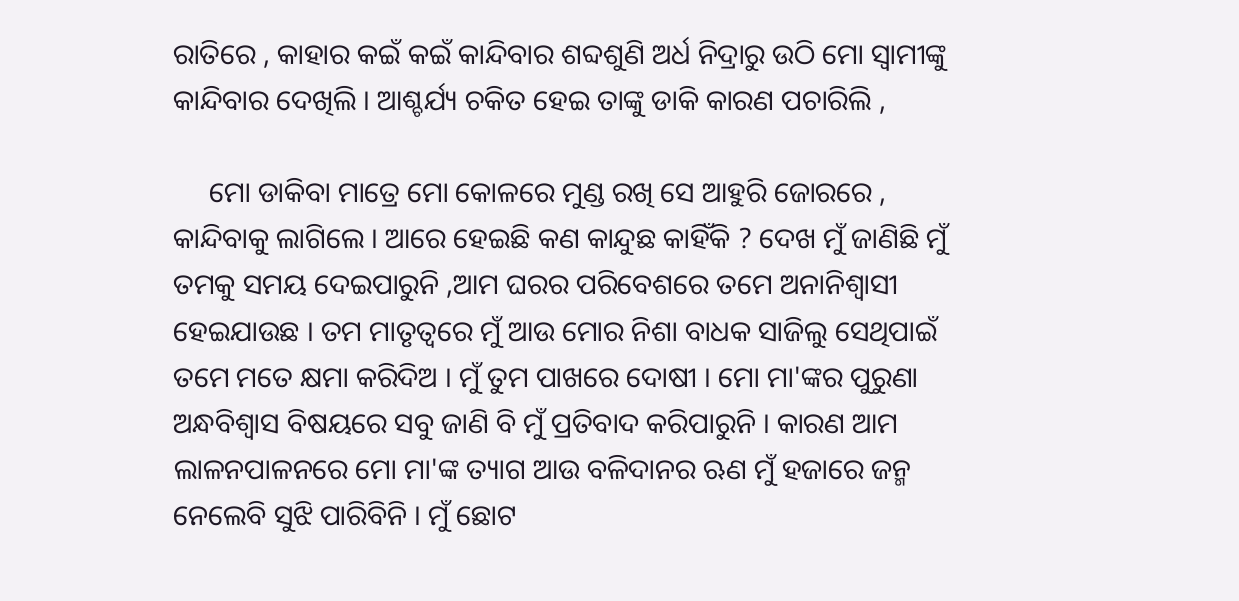ରାତିରେ , କାହାର କଇଁ କଇଁ କାନ୍ଦିବାର ଶବ୍ଦଶୁଣି ଅର୍ଧ ନିଦ୍ରାରୁ ଉଠି ମୋ ସ୍ୱାମୀଙ୍କୁ କାନ୍ଦିବାର ଦେଖିଲି । ଆଶ୍ଚର୍ଯ୍ୟ ଚକିତ ହେଇ ତାଙ୍କୁ ଡାକି କାରଣ ପଚାରିଲି ,

     ମୋ ଡାକିବା ମାତ୍ରେ ମୋ କୋଳରେ ମୁଣ୍ଡ ରଖି ସେ ଆହୁରି ଜୋରରେ , କାନ୍ଦିବାକୁ ଲାଗିଲେ । ଆରେ ହେଇଛି କଣ କାନ୍ଦୁଛ କାହିଁକି ? ଦେଖ ମୁଁ ଜାଣିଛି ମୁଁ ତମକୁ ସମୟ ଦେଇପାରୁନି ,ଆମ ଘରର ପରିବେଶରେ ତମେ ଅନାନିଶ୍ୱାସୀ ହେଇଯାଉଛ । ତମ ମାତୃତ୍ବରେ ମୁଁ ଆଉ ମୋର ନିଶା ବାଧକ ସାଜିଲୁ ସେଥିପାଇଁ ତମେ ମତେ କ୍ଷମା କରିଦିଅ । ମୁଁ ତୁମ ପାଖରେ ଦୋଷୀ । ମୋ ମା'ଙ୍କର ପୁରୁଣା ଅନ୍ଧବିଶ୍ୱାସ ବିଷୟରେ ସବୁ ଜାଣି ବି ମୁଁ ପ୍ରତିବାଦ କରିପାରୁନି । କାରଣ ଆମ ଲାଳନପାଳନରେ ମୋ ମା'ଙ୍କ ତ୍ୟାଗ ଆଉ ବଳିଦାନର ଋଣ ମୁଁ ହଜାରେ ଜନ୍ମ ନେଲେବି ସୁଝି ପାରିବିନି । ମୁଁ ଛୋଟ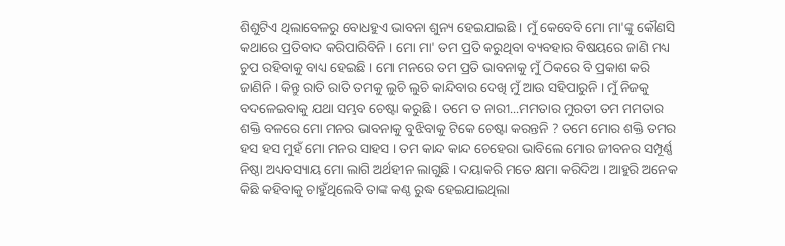ଶିଶୁଟିଏ ଥିଲାବେଳରୁ ବୋଧହୁଏ ଭାବନା ଶୁନ୍ୟ ହେଇଯାଇଛି । ମୁଁ କେବେବି ମୋ ମା'ଙ୍କୁ କୌଣସି କଥାରେ ପ୍ରତିବାଦ କରିପାରିବିନି । ମୋ ମା' ତମ ପ୍ରତି କରୁଥିବା ବ୍ୟବହାର ବିଷୟରେ ଜାଣି ମଧ୍ୟ ଚୁପ ରହିବାକୁ ବାଧ୍ୟ ହେଇଛି । ମୋ ମନରେ ତମ ପ୍ରତି ଭାବନାକୁ ମୁଁ ଠିକରେ ବି ପ୍ରକାଶ କରି ଜାଣିନି । କିନ୍ତୁ ରାତି ରାତି ତମକୁ ଲୁଚି ଲୁଚି କାନ୍ଦିବାର ଦେଖି ମୁଁ ଆଉ ସହିପାରୁନି । ମୁଁ ନିଜକୁ ବଦଳେଇବାକୁ ଯଥା ସମ୍ଭବ ଚେଷ୍ଟା କରୁଛି । ତମେ ତ ନାରୀ...ମମତାର ମୁରତୀ ତମ ମମତାର ଶକ୍ତି ବଳରେ ମୋ ମନର ଭାବନାକୁ ବୁଝିବାକୁ ଟିକେ ଚେଷ୍ଟା କରନ୍ତନି ? ତମେ ମୋର ଶକ୍ତି ତମର ହସ ହସ ମୁହଁ ମୋ ମନର ସାହସ । ତମ କାନ୍ଦ କାନ୍ଦ ଚେହେରା ଭାବିଲେ ମୋର ଜୀବନର ସମ୍ପୂର୍ଣ୍ଣ ନିଷ୍ଠା ଅଧ୍ୟବସ୍ୟାୟ ମୋ ଲାଗି ଅର୍ଥହୀନ ଲାଗୁଛି । ଦୟାକରି ମତେ କ୍ଷମା କରିଦିଅ । ଆହୁରି ଅନେକ କିଛି କହିବାକୁ ଚାହୁଁଥିଲେବି ତାଙ୍କ କଣ୍ଠ ରୁଦ୍ଧ ହେଇଯାଇଥିଲା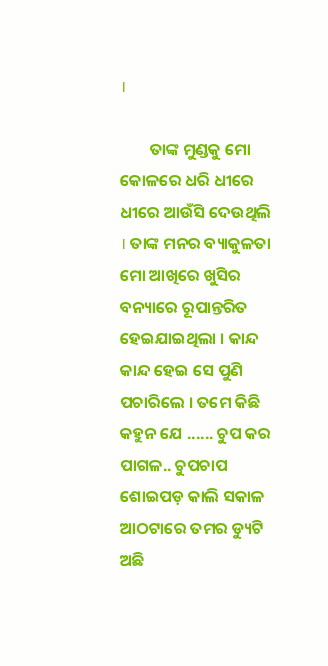।

        ତାଙ୍କ ମୁଣ୍ଡକୁ ମୋ କୋଳରେ ଧରି ଧୀରେ ଧୀରେ ଆଉଁସି ଦେଉଥିଲି । ତାଙ୍କ ମନର ବ୍ୟାକୁଳତା ମୋ ଆଖିରେ ଖୁସିର ବନ୍ୟାରେ ରୂପାନ୍ତରିତ ହେଇଯାଇଥିଲା । କାନ୍ଦ କାନ୍ଦ ହେଇ ସେ ପୁଣି ପଚାରିଲେ । ତମେ କିଛି କହୁନ ଯେ ...... ଚୁପ କର ପାଗଳ.. ଚୁପଚାପ ଶୋଇପଡ଼ କାଲି ସକାଳ ଆଠଟାରେ ତମର ଡ୍ୟୁଟି ଅଛି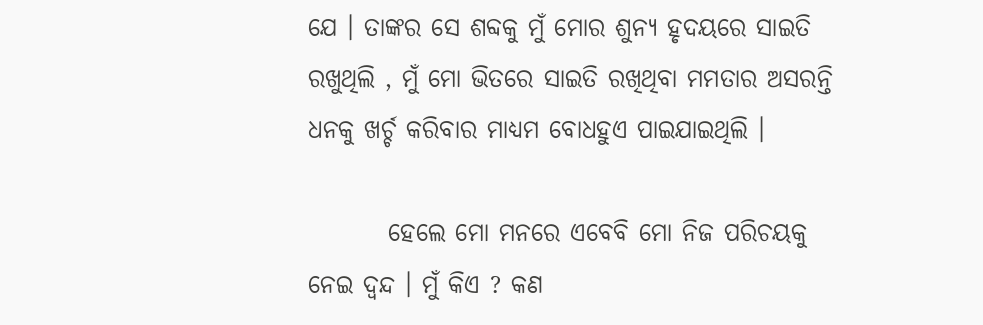ଯେ । ତାଙ୍କର ସେ ଶବ୍ଦକୁ ମୁଁ ମୋର ଶୁନ୍ୟ ହୃଦୟରେ ସାଇତି ରଖୁଥିଲି , ମୁଁ ମୋ ଭିତରେ ସାଇତି ରଖିଥିବା ମମତାର ଅସରନ୍ତି ଧନକୁ ଖର୍ଚ୍ଚ କରିବାର ମାଧ୍ୟମ ବୋଧହୁଏ ପାଇଯାଇଥିଲି ।

        ହେଲେ ମୋ ମନରେ ଏବେବି ମୋ ନିଜ ପରିଚୟକୁ ନେଇ ଦ୍ୱନ୍ଦ । ମୁଁ କିଏ ? କଣ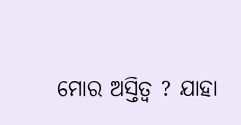ମୋର ଅସ୍ତିତ୍ୱ ? ଯାହା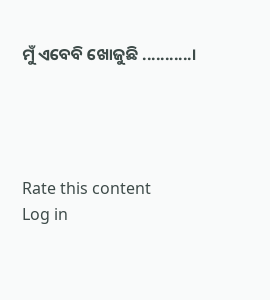ମୁଁ ଏବେବି ଖୋଜୁଛି ...........।




Rate this content
Log in